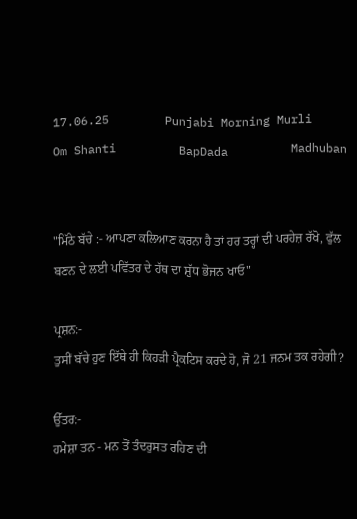17.06.25        Punjabi Morning Murli        Om Shanti         BapDada         Madhuban


"ਮਿੱਠੇ ਬੱਚੇ :- ਆਪਣਾ ਕਲਿਆਣ ਕਰਨਾ ਹੈ ਤਾਂ ਹਰ ਤਰ੍ਹਾਂ ਦੀ ਪਰਹੇਜ਼ ਰੱਖੋ, ਫੁੱਲ ਬਣਨ ਦੇ ਲਈ ਪਵਿੱਤਰ ਦੇ ਹੱਥ ਦਾ ਸ਼ੁੱਧ ਭੋਜਨ ਖਾਓ"

ਪ੍ਰਸ਼ਨ:-
ਤੁਸੀਂ ਬੱਚੇ ਹੁਣ ਇੱਥੇ ਹੀ ਕਿਹੜੀ ਪ੍ਰੈਕਟਿਸ ਕਰਦੇ ਹੋ, ਜੋ 21 ਜਨਮ ਤਕ ਰਹੇਗੀ?

ਉੱਤਰ:-
ਹਮੇਸ਼ਾ ਤਨ - ਮਨ ਤੋਂ ਤੰਦਰੁਸਤ ਰਹਿਣ ਦੀ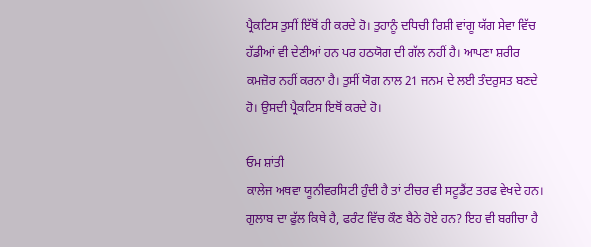ਪ੍ਰੈਕਟਿਸ ਤੁਸੀਂ ਇੱਥੋਂ ਹੀ ਕਰਦੇ ਹੋ। ਤੁਹਾਨੂੰ ਦਧਿਚੀ ਰਿਸ਼ੀ ਵਾਂਗੂ ਯੱਗ ਸੇਵਾ ਵਿੱਚ ਹੱਡੀਆਂ ਵੀ ਦੇਣੀਆਂ ਹਨ ਪਰ ਹਠਯੋਗ ਦੀ ਗੱਲ ਨਹੀਂ ਹੈ। ਆਪਣਾ ਸ਼ਰੀਰ ਕਮਜ਼ੋਰ ਨਹੀਂ ਕਰਨਾ ਹੈ। ਤੁਸੀਂ ਯੋਗ ਨਾਲ 21 ਜਨਮ ਦੇ ਲਈ ਤੰਦਰੁਸਤ ਬਣਦੇ ਹੋ। ਉਸਦੀ ਪ੍ਰੈਕਟਿਸ ਇਥੋਂ ਕਰਦੇ ਹੋ।

ਓਮ ਸ਼ਾਂਤੀ
ਕਾਲੇਜ ਅਥਵਾ ਯੂਨੀਵਰਸਿਟੀ ਹੁੰਦੀ ਹੈ ਤਾਂ ਟੀਚਰ ਵੀ ਸਟੂਡੈਂਟ ਤਰਫ ਵੇਖਦੇ ਹਨ। ਗੁਲਾਬ ਦਾ ਫੁੱਲ ਕਿਥੇ ਹੈ, ਫਰੰਟ ਵਿੱਚ ਕੌਣ ਬੈਠੇ ਹੋਏ ਹਨ? ਇਹ ਵੀ ਬਗੀਚਾ ਹੈ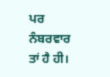ਪਰ ਨੰਬਰਵਾਰ ਤਾਂ ਹੈ ਹੀ।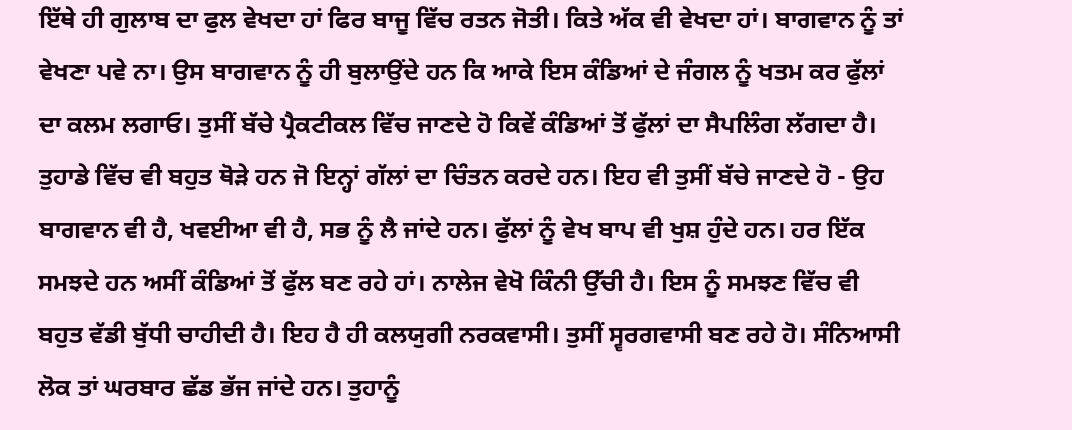ਇੱਥੇ ਹੀ ਗੁਲਾਬ ਦਾ ਫੁਲ ਵੇਖਦਾ ਹਾਂ ਫਿਰ ਬਾਜੂ ਵਿੱਚ ਰਤਨ ਜੋਤੀ। ਕਿਤੇ ਅੱਕ ਵੀ ਵੇਖਦਾ ਹਾਂ। ਬਾਗਵਾਨ ਨੂੰ ਤਾਂ ਵੇਖਣਾ ਪਵੇ ਨਾ। ਉਸ ਬਾਗਵਾਨ ਨੂੰ ਹੀ ਬੁਲਾਉਂਦੇ ਹਨ ਕਿ ਆਕੇ ਇਸ ਕੰਡਿਆਂ ਦੇ ਜੰਗਲ ਨੂੰ ਖਤਮ ਕਰ ਫੁੱਲਾਂ ਦਾ ਕਲਮ ਲਗਾਓ। ਤੁਸੀਂ ਬੱਚੇ ਪ੍ਰੈਕਟੀਕਲ ਵਿੱਚ ਜਾਣਦੇ ਹੋ ਕਿਵੇਂ ਕੰਡਿਆਂ ਤੋਂ ਫੁੱਲਾਂ ਦਾ ਸੈਪਲਿੰਗ ਲੱਗਦਾ ਹੈ। ਤੁਹਾਡੇ ਵਿੱਚ ਵੀ ਬਹੁਤ ਥੋੜੇ ਹਨ ਜੋ ਇਨ੍ਹਾਂ ਗੱਲਾਂ ਦਾ ਚਿੰਤਨ ਕਰਦੇ ਹਨ। ਇਹ ਵੀ ਤੁਸੀਂ ਬੱਚੇ ਜਾਣਦੇ ਹੋ - ਉਹ ਬਾਗਵਾਨ ਵੀ ਹੈ, ਖਵਈਆ ਵੀ ਹੈ, ਸਭ ਨੂੰ ਲੈ ਜਾਂਦੇ ਹਨ। ਫੁੱਲਾਂ ਨੂੰ ਵੇਖ ਬਾਪ ਵੀ ਖੁਸ਼ ਹੁੰਦੇ ਹਨ। ਹਰ ਇੱਕ ਸਮਝਦੇ ਹਨ ਅਸੀਂ ਕੰਡਿਆਂ ਤੋਂ ਫੁੱਲ ਬਣ ਰਹੇ ਹਾਂ। ਨਾਲੇਜ ਵੇਖੋ ਕਿੰਨੀ ਉੱਚੀ ਹੈ। ਇਸ ਨੂੰ ਸਮਝਣ ਵਿੱਚ ਵੀ ਬਹੁਤ ਵੱਡੀ ਬੁੱਧੀ ਚਾਹੀਦੀ ਹੈ। ਇਹ ਹੈ ਹੀ ਕਲਯੁਗੀ ਨਰਕਵਾਸੀ। ਤੁਸੀਂ ਸ੍ਵਰਗਵਾਸੀ ਬਣ ਰਹੇ ਹੋ। ਸੰਨਿਆਸੀ ਲੋਕ ਤਾਂ ਘਰਬਾਰ ਛੱਡ ਭੱਜ ਜਾਂਦੇ ਹਨ। ਤੁਹਾਨੂੰ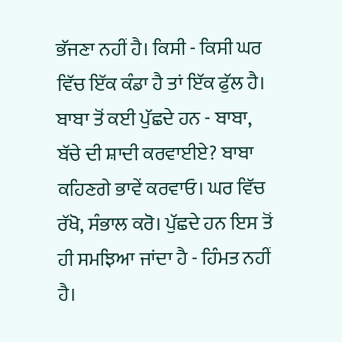ਭੱਜਣਾ ਨਹੀਂ ਹੈ। ਕਿਸੀ - ਕਿਸੀ ਘਰ ਵਿੱਚ ਇੱਕ ਕੰਡਾ ਹੈ ਤਾਂ ਇੱਕ ਫੁੱਲ ਹੈ। ਬਾਬਾ ਤੋਂ ਕਈ ਪੁੱਛਦੇ ਹਨ - ਬਾਬਾ, ਬੱਚੇ ਦੀ ਸ਼ਾਦੀ ਕਰਵਾਈਏ? ਬਾਬਾ ਕਹਿਣਗੇ ਭਾਵੇਂ ਕਰਵਾਓ। ਘਰ ਵਿੱਚ ਰੱਖੋ, ਸੰਭਾਲ ਕਰੋ। ਪੁੱਛਦੇ ਹਨ ਇਸ ਤੋਂ ਹੀ ਸਮਝਿਆ ਜਾਂਦਾ ਹੈ - ਹਿੰਮਤ ਨਹੀਂ ਹੈ।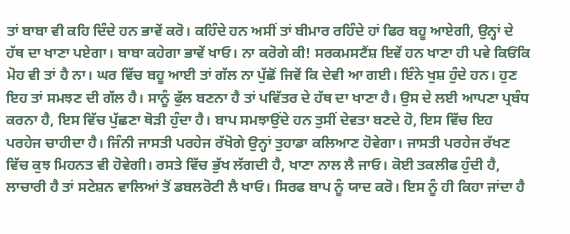ਤਾਂ ਬਾਬਾ ਵੀ ਕਹਿ ਦਿੰਦੇ ਹਨ ਭਾਵੇਂ ਕਰੋ। ਕਹਿੰਦੇ ਹਨ ਅਸੀਂ ਤਾਂ ਬੀਮਾਰ ਰਹਿੰਦੇ ਹਾਂ ਫਿਰ ਬਹੂ ਆਏਗੀ, ਉਨ੍ਹਾਂ ਦੇ ਹੱਥ ਦਾ ਖਾਣਾ ਪਏਗਾ। ਬਾਬਾ ਕਹੇਗਾ ਭਾਵੇਂ ਖਾਓ। ਨਾ ਕਰੋਗੇ ਕੀ! ਸਰਕਮਸਟੈਂਸ਼ ਇਵੇਂ ਹਨ ਖਾਣਾ ਹੀ ਪਵੇ ਕਿਓਂਕਿ ਮੋਹ ਵੀ ਤਾਂ ਹੈ ਨਾ। ਘਰ ਵਿੱਚ ਬਹੂ ਆਈ ਤਾਂ ਗੱਲ ਨਾ ਪੁੱਛੋਂ ਜਿਵੇਂ ਕਿ ਦੇਵੀ ਆ ਗਈ। ਇੰਨੇ ਖੁਸ਼ ਹੁੰਦੇ ਹਨ। ਹੁਣ ਇਹ ਤਾਂ ਸਮਝਣ ਦੀ ਗੱਲ ਹੈ। ਸਾਨੂੰ ਫੁੱਲ ਬਣਨਾ ਹੈ ਤਾਂ ਪਵਿੱਤਰ ਦੇ ਹੱਥ ਦਾ ਖਾਣਾ ਹੈ। ਉਸ ਦੇ ਲਈ ਆਪਣਾ ਪ੍ਰਬੰਧ ਕਰਨਾ ਹੈ, ਇਸ ਵਿੱਚ ਪੁੱਛਣਾ ਥੋੜੀ ਹੁੰਦਾ ਹੈ। ਬਾਪ ਸਮਝਾਉਂਦੇ ਹਨ ਤੁਸੀਂ ਦੇਵਤਾ ਬਣਦੇ ਹੋ, ਇਸ ਵਿੱਚ ਇਹ ਪਰਹੇਜ ਚਾਹੀਦਾ ਹੈ। ਜਿੰਨੀ ਜਾਸਤੀ ਪਰਹੇਜ ਰੱਖੋਗੇ ਉਨ੍ਹਾਂ ਤੁਹਾਡਾ ਕਲਿਆਣ ਹੋਵੇਗਾ। ਜਾਸਤੀ ਪਰਹੇਜ ਰੱਖਣ ਵਿੱਚ ਕੁਝ ਮਿਹਨਤ ਵੀ ਹੋਵੇਗੀ। ਰਸਤੇ ਵਿੱਚ ਭੁੱਖ ਲੱਗਦੀ ਹੈ, ਖਾਣਾ ਨਾਲ ਲੈ ਜਾਓ। ਕੋਈ ਤਕਲੀਫ ਹੁੰਦੀ ਹੈ, ਲਾਚਾਰੀ ਹੈ ਤਾਂ ਸਟੇਸ਼ਨ ਵਾਲਿਆਂ ਤੋਂ ਡਬਲਰੋਟੀ ਲੈ ਖਾਓ। ਸਿਰਫ ਬਾਪ ਨੂੰ ਯਾਦ ਕਰੋ। ਇਸ ਨੂੰ ਹੀ ਕਿਹਾ ਜਾਂਦਾ ਹੈ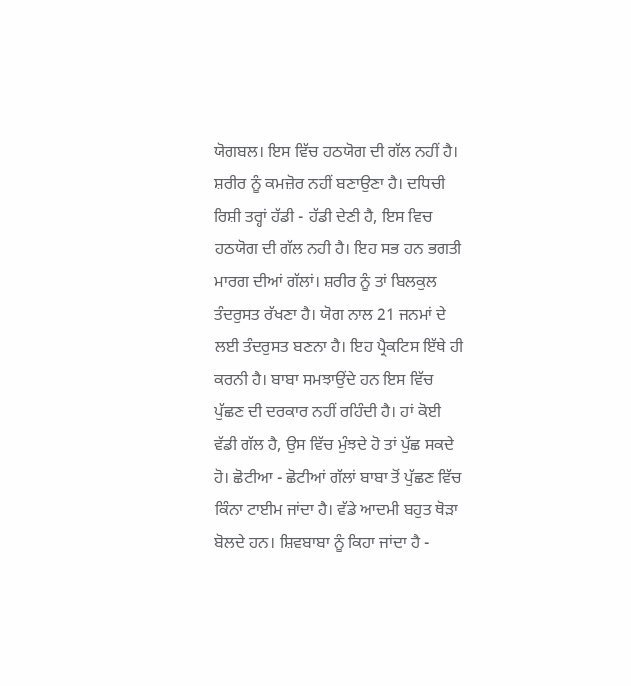ਯੋਗਬਲ। ਇਸ ਵਿੱਚ ਹਠਯੋਗ ਦੀ ਗੱਲ ਨਹੀਂ ਹੈ। ਸ਼ਰੀਰ ਨੂੰ ਕਮਜ਼ੋਰ ਨਹੀਂ ਬਣਾਉਣਾ ਹੈ। ਦਧਿਚੀ ਰਿਸ਼ੀ ਤਰ੍ਹਾਂ ਹੱਡੀ - ਹੱਡੀ ਦੇਣੀ ਹੈ, ਇਸ ਵਿਚ ਹਠਯੋਗ ਦੀ ਗੱਲ ਨਹੀ ਹੈ। ਇਹ ਸਭ ਹਨ ਭਗਤੀ ਮਾਰਗ ਦੀਆਂ ਗੱਲਾਂ। ਸ਼ਰੀਰ ਨੂੰ ਤਾਂ ਬਿਲਕੁਲ ਤੰਦਰੁਸਤ ਰੱਖਣਾ ਹੈ। ਯੋਗ ਨਾਲ 21 ਜਨਮਾਂ ਦੇ ਲਈ ਤੰਦਰੁਸਤ ਬਣਨਾ ਹੈ। ਇਹ ਪ੍ਰੈਕਟਿਸ ਇੱਥੇ ਹੀ ਕਰਨੀ ਹੈ। ਬਾਬਾ ਸਮਝਾਉਂਦੇ ਹਨ ਇਸ ਵਿੱਚ ਪੁੱਛਣ ਦੀ ਦਰਕਾਰ ਨਹੀਂ ਰਹਿੰਦੀ ਹੈ। ਹਾਂ ਕੋਈ ਵੱਡੀ ਗੱਲ ਹੈ, ਉਸ ਵਿੱਚ ਮੁੰਝਦੇ ਹੋ ਤਾਂ ਪੁੱਛ ਸਕਦੇ ਹੋ। ਛੋਟੀਆ - ਛੋਟੀਆਂ ਗੱਲਾਂ ਬਾਬਾ ਤੋਂ ਪੁੱਛਣ ਵਿੱਚ ਕਿੰਨਾ ਟਾਈਮ ਜਾਂਦਾ ਹੈ। ਵੱਡੇ ਆਦਮੀ ਬਹੁਤ ਥੋੜਾ ਬੋਲਦੇ ਹਨ। ਸ਼ਿਵਬਾਬਾ ਨੂੰ ਕਿਹਾ ਜਾਂਦਾ ਹੈ -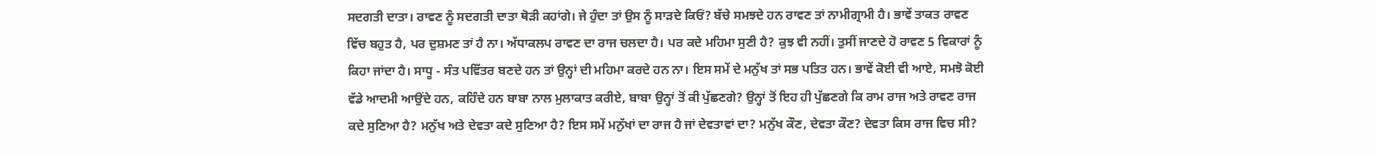ਸਦਗਤੀ ਦਾਤਾ। ਰਾਵਣ ਨੂੰ ਸਦਗਤੀ ਦਾਤਾ ਥੋੜੀ ਕਹਾਂਗੇ। ਜੇ ਹੁੰਦਾ ਤਾਂ ਉਸ ਨੂੰ ਸਾੜਦੇ ਕਿਓਂ? ਬੱਚੇ ਸਮਝਦੇ ਹਨ ਰਾਵਣ ਤਾਂ ਨਾਮੀਗ੍ਰਾਮੀ ਹੈ। ਭਾਵੇਂ ਤਾਕਤ ਰਾਵਣ ਵਿੱਚ ਬਹੁਤ ਹੈ, ਪਰ ਦੁਸ਼ਮਣ ਤਾਂ ਹੈ ਨਾ। ਅੱਧਾਕਲਪ ਰਾਵਣ ਦਾ ਰਾਜ ਚਲਦਾ ਹੈ। ਪਰ ਕਦੇ ਮਹਿਮਾ ਸੁਣੀ ਹੈ? ਕੁਝ ਵੀ ਨਹੀਂ। ਤੁਸੀਂ ਜਾਣਦੇ ਹੋ ਰਾਵਣ 5 ਵਿਕਾਰਾਂ ਨੂੰ ਕਿਹਾ ਜਾਂਦਾ ਹੈ। ਸਾਧੂ - ਸੰਤ ਪਵਿੱਤਰ ਬਣਦੇ ਹਨ ਤਾਂ ਉਨ੍ਹਾਂ ਦੀ ਮਹਿਮਾ ਕਰਦੇ ਹਨ ਨਾ। ਇਸ ਸਮੇਂ ਦੇ ਮਨੁੱਖ ਤਾਂ ਸਭ ਪਤਿਤ ਹਨ। ਭਾਵੇਂ ਕੋਈ ਵੀ ਆਏ, ਸਮਝੋ ਕੋਈ ਵੱਡੇ ਆਦਮੀ ਆਉਂਦੇ ਹਨ, ਕਹਿੰਦੇ ਹਨ ਬਾਬਾ ਨਾਲ ਮੁਲਾਕਾਤ ਕਰੀਏ, ਬਾਬਾ ਉਨ੍ਹਾਂ ਤੋਂ ਕੀ ਪੁੱਛਣਗੇ? ਉਨ੍ਹਾਂ ਤੋਂ ਇਹ ਹੀ ਪੁੱਛਣਗੇ ਕਿ ਰਾਮ ਰਾਜ ਅਤੇ ਰਾਵਣ ਰਾਜ ਕਦੇ ਸੁਣਿਆ ਹੈ? ਮਨੁੱਖ ਅਤੇ ਦੇਵਤਾ ਕਦੇ ਸੁਣਿਆ ਹੈ? ਇਸ ਸਮੇਂ ਮਨੁੱਖਾਂ ਦਾ ਰਾਜ ਹੈ ਜਾਂ ਦੇਵਤਾਵਾਂ ਦਾ? ਮਨੁੱਖ ਕੌਣ, ਦੇਵਤਾ ਕੌਣ? ਦੇਵਤਾ ਕਿਸ ਰਾਜ ਵਿਚ ਸੀ?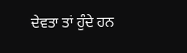ਦੇਵਤਾ ਤਾਂ ਹੁੰਦੇ ਹਨ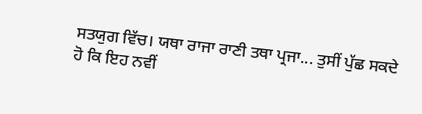ਸਤਯੁਗ ਵਿੱਚ। ਯਥਾ ਰਾਜਾ ਰਾਣੀ ਤਥਾ ਪ੍ਰਜਾ... ਤੁਸੀਂ ਪੁੱਛ ਸਕਦੇ ਹੋ ਕਿ ਇਹ ਨਵੀਂ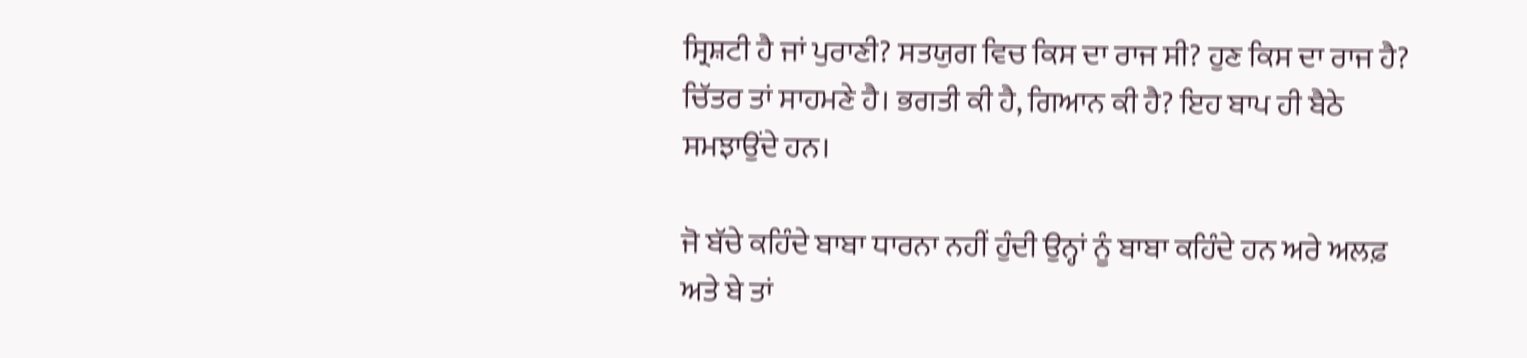ਸ੍ਰਿਸ਼ਟੀ ਹੈ ਜਾਂ ਪੁਰਾਣੀ? ਸਤਯੁਗ ਵਿਚ ਕਿਸ ਦਾ ਰਾਜ ਸੀ? ਹੁਣ ਕਿਸ ਦਾ ਰਾਜ ਹੈ? ਚਿੱਤਰ ਤਾਂ ਸਾਹਮਣੇ ਹੈ। ਭਗਤੀ ਕੀ ਹੈ, ਗਿਆਨ ਕੀ ਹੈ? ਇਹ ਬਾਪ ਹੀ ਬੈਠੇ ਸਮਝਾਉਂਦੇ ਹਨ।

ਜੋ ਬੱਚੇ ਕਹਿੰਦੇ ਬਾਬਾ ਧਾਰਨਾ ਨਹੀਂ ਹੁੰਦੀ ਉਨ੍ਹਾਂ ਨੂੰ ਬਾਬਾ ਕਹਿੰਦੇ ਹਨ ਅਰੇ ਅਲਫ਼ ਅਤੇ ਬੇ ਤਾਂ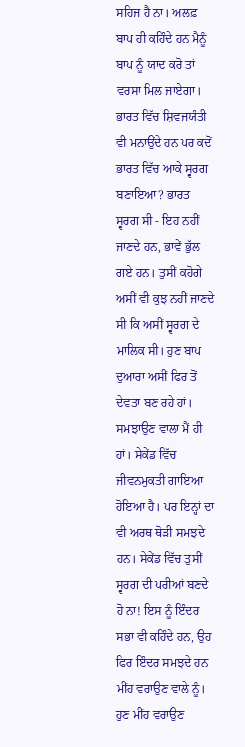ਸਹਿਜ ਹੈ ਨਾ। ਅਲਫ਼ ਬਾਪ ਹੀ ਕਹਿੰਦੇ ਹਨ ਮੈਨੂੰ ਬਾਪ ਨੂੰ ਯਾਦ ਕਰੋ ਤਾਂ ਵਰਸਾ ਮਿਲ ਜਾਏਗਾ। ਭਾਰਤ ਵਿੱਚ ਸ਼ਿਵਜਯੰਤੀ ਵੀ ਮਨਾਉਂਦੇ ਹਨ ਪਰ ਕਦੋਂ ਭਾਰਤ ਵਿੱਚ ਆਕੇ ਸ੍ਵਰਗ ਬਣਾਇਆ? ਭਾਰਤ ਸ੍ਵਰਗ ਸੀ - ਇਹ ਨਹੀਂ ਜਾਣਦੇ ਹਨ, ਭਾਵੇਂ ਭੁੱਲ ਗਏ ਹਨ। ਤੁਸੀਂ ਕਹੋਗੇ ਅਸੀਂ ਵੀ ਕੁਝ ਨਹੀਂ ਜਾਣਦੇ ਸੀ ਕਿ ਅਸੀਂ ਸ੍ਵਰਗ ਦੇ ਮਾਲਿਕ ਸੀ। ਹੁਣ ਬਾਪ ਦੁਆਰਾ ਅਸੀਂ ਫਿਰ ਤੋਂ ਦੇਵਤਾ ਬਣ ਰਹੇ ਹਾਂ। ਸਮਝਾਉਣ ਵਾਲਾ ਮੈਂ ਹੀ ਹਾਂ। ਸੇਕੇਂਡ ਵਿੱਚ ਜੀਵਨਮੁਕਤੀ ਗਾਇਆ ਹੋਇਆ ਹੈ। ਪਰ ਇਨ੍ਹਾਂ ਦਾ ਵੀ ਅਰਥ ਥੋੜੀ ਸਮਝਦੇ ਹਨ। ਸੇਕੇਂਡ ਵਿੱਚ ਤੁਸੀਂ ਸ੍ਵਰਗ ਦੀ ਪਰੀਆਂ ਬਣਦੇ ਹੋ ਨਾ! ਇਸ ਨੂੰ ਇੰਦਰ ਸਭਾ ਵੀ ਕਹਿੰਦੇ ਹਨ, ਉਹ ਫਿਰ ਇੰਦਰ ਸਮਝਦੇ ਹਨ ਮੀਂਹ ਵਰਾਉਣ ਵਾਲੇ ਨੂੰ। ਹੁਣ ਮੀਂਹ ਵਰਾਉਣ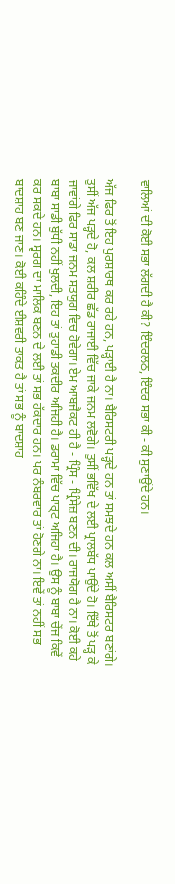ਵਾਲਿਆਂ ਦੀ ਕੋਈ ਸਭਾ ਲੱਗਦੀ ਹੈ ਕੀ? ਇੰਦਰਲਠ, ਇੰਦਰ ਸਭਾ ਕੀ - ਕੀ ਸੁਣਾਉਂਦੇ ਹਨ।

ਅੱਜ ਫਿਰ ਤੋਂ ਇਹ ਪੁਰਸ਼ਾਰਥ ਕਰ ਰਹੇ ਹਨ, ਪੜ੍ਹਾਈ ਹੈ ਨਾ। ਬੈਰਿਸਟਰੀ ਪੜ੍ਹਦੇ ਹਨ ਤਾਂ ਸਮਝਦੇ ਹਨ ਕਲ ਅਸੀਂ ਬੈਰਿਸਟਰ ਬਣਾਂਗੇ। ਤੁਸੀਂ ਅੱਜ ਪੜ੍ਹਦੇ ਹੋ, ਕਲ ਸ਼ਰੀਰ ਛੱਡ ਰਾਜਾਈ ਵਿੱਚ ਜਾਕੇ ਜਨਮ ਲਵੋਗੇ। ਤੁਸੀਂ ਭਵਿੱਖ ਦੇ ਲਈ ਪ੍ਰਾਲਬੱਧ ਪਾਉਂਦੇ ਹੋ। ਇੱਥੇ ਤੋਂ ਪੜ੍ਹ ਕੇ ਜਾਵਾਂਗੇ ਫਿਰ ਸਾਡਾ ਜਨਮ ਸਤਯੁਗ ਵਿਚ ਹੋਵੇਗਾ। ਏਮ ਆਬਜੈਕਟ ਹੀ ਹੈ - ਪ੍ਰਿੰਸ - ਪ੍ਰਿੰਸੇਜ਼ ਬਣਨ ਦੀ। ਰਾਜਯੋਗ ਹੈ ਨਾ। ਕੋਈ ਕਹੇ ਬਾਬਾ ਸਾਡੀ ਬੁੱਧੀ ਨਹੀਂ ਖੁਲਦੀ, ਇਹ ਤਾਂ ਤੁਹਾਡੀ ਤਕਦੀਰ ਅਜਿਹੀ ਹੈ। ਡਰਾਮਾ ਵਿੱਚ ਪਾਰ੍ਟ ਅਜਿਹਾ ਹੈ। ਉਸ ਨੂੰ ਬਾਬਾ ਚੇਂਜ ਕਿਵੇਂ ਕਰ ਸਕਦੇ ਹਨ। ਸ੍ਵਰਗ ਦਾ ਮਾਲਿਕ ਬਣਨ ਦੇ ਲਈ ਤਾਂ ਸਭ ਹੱਕਦਾਰ ਹਨ। ਪਰ ਨੰਬਰਵਾਰ ਤਾਂ ਹੋਣਗੇ ਨਾ। ਇਵੇਂ ਤਾਂ ਨਹੀਂ ਸਭ ਬਾਦਸ਼ਾਹ ਬਣ ਜਾਣ। ਕੋਈ ਕਹਿੰਦੇ ਈਸ਼ਵਰੀ ਤਾਕਤ ਹੈ ਤਾਂ ਸਭ ਨੂੰ ਬਾਦਸ਼ਾਹ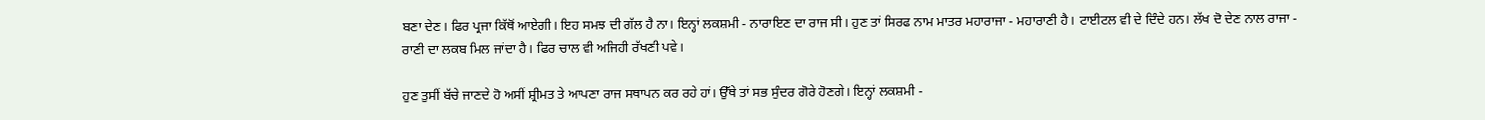ਬਣਾ ਦੇਣ। ਫਿਰ ਪ੍ਰਜਾ ਕਿੱਥੋਂ ਆਏਗੀ। ਇਹ ਸਮਝ ਦੀ ਗੱਲ ਹੈ ਨਾ। ਇਨ੍ਹਾਂ ਲਕਸ਼ਮੀ - ਨਾਰਾਇਣ ਦਾ ਰਾਜ ਸੀ। ਹੁਣ ਤਾਂ ਸਿਰਫ ਨਾਮ ਮਾਤਰ ਮਹਾਰਾਜਾ - ਮਹਾਰਾਣੀ ਹੈ। ਟਾਈਟਲ ਵੀ ਦੇ ਦਿੰਦੇ ਹਨ। ਲੱਖ ਦੋ ਦੇਣ ਨਾਲ ਰਾਜਾ - ਰਾਣੀ ਦਾ ਲਕਬ ਮਿਲ ਜਾਂਦਾ ਹੈ। ਫਿਰ ਚਾਲ ਵੀ ਅਜਿਹੀ ਰੱਖਣੀ ਪਵੇ।

ਹੁਣ ਤੁਸੀਂ ਬੱਚੇ ਜਾਣਦੇ ਹੋ ਅਸੀਂ ਸ਼੍ਰੀਮਤ ਤੇ ਆਪਣਾ ਰਾਜ ਸਥਾਪਨ ਕਰ ਰਹੇ ਹਾਂ। ਉੱਥੇ ਤਾਂ ਸਭ ਸੁੰਦਰ ਗੋਰੇ ਹੋਣਗੇ। ਇਨ੍ਹਾਂ ਲਕਸ਼ਮੀ -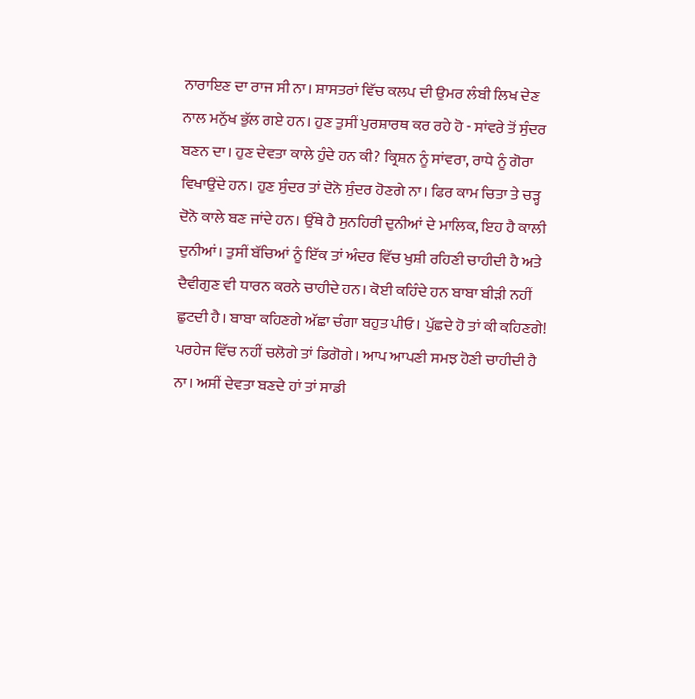ਨਾਰਾਇਣ ਦਾ ਰਾਜ ਸੀ ਨਾ। ਸ਼ਾਸਤਰਾਂ ਵਿੱਚ ਕਲਪ ਦੀ ਉਮਰ ਲੰਬੀ ਲਿਖ ਦੇਣ ਨਾਲ ਮਨੁੱਖ ਭੁੱਲ ਗਏ ਹਨ। ਹੁਣ ਤੁਸੀਂ ਪੁਰਸ਼ਾਰਥ ਕਰ ਰਹੇ ਹੋ - ਸਾਂਵਰੇ ਤੋਂ ਸੁੰਦਰ ਬਣਨ ਦਾ। ਹੁਣ ਦੇਵਤਾ ਕਾਲੇ ਹੁੰਦੇ ਹਨ ਕੀ? ਕ੍ਰਿਸ਼ਨ ਨੂੰ ਸਾਂਵਰਾ, ਰਾਧੇ ਨੂੰ ਗੋਰਾ ਵਿਖਾਉਂਦੇ ਹਨ। ਹੁਣ ਸੁੰਦਰ ਤਾਂ ਦੋਨੋ ਸੁੰਦਰ ਹੋਣਗੇ ਨਾ। ਫਿਰ ਕਾਮ ਚਿਤਾ ਤੇ ਚੜ੍ਹ ਦੋਨੋ ਕਾਲੇ ਬਣ ਜਾਂਦੇ ਹਨ। ਉੱਥੇ ਹੈ ਸੁਨਹਿਰੀ ਦੁਨੀਆਂ ਦੇ ਮਾਲਿਕ, ਇਹ ਹੈ ਕਾਲੀ ਦੁਨੀਆਂ। ਤੁਸੀਂ ਬੱਚਿਆਂ ਨੂੰ ਇੱਕ ਤਾਂ ਅੰਦਰ ਵਿੱਚ ਖੁਸ਼ੀ ਰਹਿਣੀ ਚਾਹੀਦੀ ਹੈ ਅਤੇ ਦੈਵੀਗੁਣ ਵੀ ਧਾਰਨ ਕਰਨੇ ਚਾਹੀਦੇ ਹਨ। ਕੋਈ ਕਹਿੰਦੇ ਹਨ ਬਾਬਾ ਬੀੜੀ ਨਹੀਂ ਛੁਟਦੀ ਹੈ। ਬਾਬਾ ਕਹਿਣਗੇ ਅੱਛਾ ਚੰਗਾ ਬਹੁਤ ਪੀਓ। ਪੁੱਛਦੇ ਹੋ ਤਾਂ ਕੀ ਕਹਿਣਗੇ! ਪਰਹੇਜ ਵਿੱਚ ਨਹੀਂ ਚਲੋਗੇ ਤਾਂ ਡਿਗੋਗੇ। ਆਪ ਆਪਣੀ ਸਮਝ ਹੋਣੀ ਚਾਹੀਦੀ ਹੈ ਨਾ। ਅਸੀਂ ਦੇਵਤਾ ਬਣਦੇ ਹਾਂ ਤਾਂ ਸਾਡੀ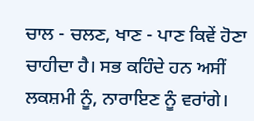ਚਾਲ - ਚਲਣ, ਖਾਣ - ਪਾਣ ਕਿਵੇਂ ਹੋਣਾ ਚਾਹੀਦਾ ਹੈ। ਸਭ ਕਹਿੰਦੇ ਹਨ ਅਸੀਂ ਲਕਸ਼ਮੀ ਨੂੰ, ਨਾਰਾਇਣ ਨੂੰ ਵਰਾਂਗੇ।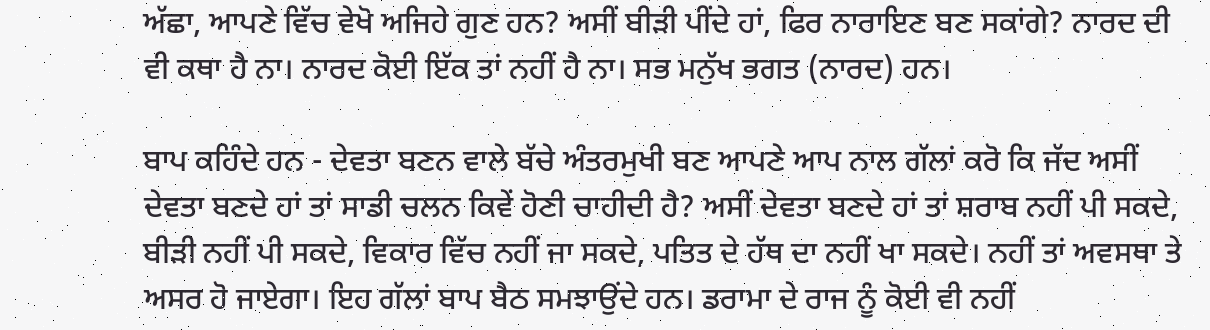ਅੱਛਾ, ਆਪਣੇ ਵਿੱਚ ਵੇਖੋ ਅਜਿਹੇ ਗੁਣ ਹਨ? ਅਸੀਂ ਬੀੜੀ ਪੀਂਦੇ ਹਾਂ, ਫਿਰ ਨਾਰਾਇਣ ਬਣ ਸਕਾਂਗੇ? ਨਾਰਦ ਦੀ ਵੀ ਕਥਾ ਹੈ ਨਾ। ਨਾਰਦ ਕੋਈ ਇੱਕ ਤਾਂ ਨਹੀਂ ਹੈ ਨਾ। ਸਭ ਮਨੁੱਖ ਭਗਤ (ਨਾਰਦ) ਹਨ।

ਬਾਪ ਕਹਿੰਦੇ ਹਨ - ਦੇਵਤਾ ਬਣਨ ਵਾਲੇ ਬੱਚੇ ਅੰਤਰਮੁਖੀ ਬਣ ਆਪਣੇ ਆਪ ਨਾਲ ਗੱਲਾਂ ਕਰੋ ਕਿ ਜੱਦ ਅਸੀਂ ਦੇਵਤਾ ਬਣਦੇ ਹਾਂ ਤਾਂ ਸਾਡੀ ਚਲਨ ਕਿਵੇਂ ਹੋਣੀ ਚਾਹੀਦੀ ਹੈ? ਅਸੀਂ ਦੇਵਤਾ ਬਣਦੇ ਹਾਂ ਤਾਂ ਸ਼ਰਾਬ ਨਹੀਂ ਪੀ ਸਕਦੇ, ਬੀੜੀ ਨਹੀਂ ਪੀ ਸਕਦੇ, ਵਿਕਾਰ ਵਿੱਚ ਨਹੀਂ ਜਾ ਸਕਦੇ, ਪਤਿਤ ਦੇ ਹੱਥ ਦਾ ਨਹੀਂ ਖਾ ਸਕਦੇ। ਨਹੀਂ ਤਾਂ ਅਵਸਥਾ ਤੇ ਅਸਰ ਹੋ ਜਾਏਗਾ। ਇਹ ਗੱਲਾਂ ਬਾਪ ਬੈਠ ਸਮਝਾਉਂਦੇ ਹਨ। ਡਰਾਮਾ ਦੇ ਰਾਜ ਨੂੰ ਕੋਈ ਵੀ ਨਹੀਂ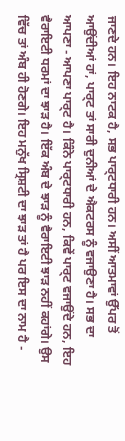ਜਾਣਦੇ ਹਨ। ਇਹ ਨਾਟਕ ਹੈ, ਸਭ ਪਾਰ੍ਟਧਾਰੀ ਹਨ। ਅਸੀਂ ਆਤਮਾਵਾਂ ਉੱਪਰ ਤੋਂ ਆਉਂਦੀਆਂ ਹਾਂ, ਪਾਰ੍ਟ ਤਾਂ ਸਾਰੀ ਦੁਨੀਆਂ ਦੇ ਐਕਟਰਸ ਨੂੰ ਵਜਾਉਣਾ ਹੈ। ਸਭ ਦਾ ਆਪਣਾ - ਆਪਣਾ ਪਾਰ੍ਟ ਹੈ। ਕਿੰਨੇ ਪਾਰ੍ਟਧਾਰੀ ਹਨ, ਕਿਵੇਂ ਪਾਰ੍ਟ ਵਜਾਉਂਦੇ ਹਨ, ਇਹ ਵੈਰਾਇਟੀ ਧਰਮਾਂ ਦਾ ਝਾੜ ਹੈ। ਇੱਕ ਅੰਬ ਦੇ ਝਾੜ ਨੂੰ ਵੈਰਾਇਟੀ ਝਾੜ ਨਹੀਂ ਕਹਾਂਗੇ। ਉਸ ਵਿੱਚ ਤਾਂ ਅੰਬ ਹੀ ਹੋਣਗੇ। ਇਹ ਮਨੁੱਖ ਸ੍ਰਿਸ਼ਟੀ ਦਾ ਝਾੜ ਤਾਂ ਹੈ ਪਰ ਇਸ ਦਾ ਨਾਮ ਹੈ -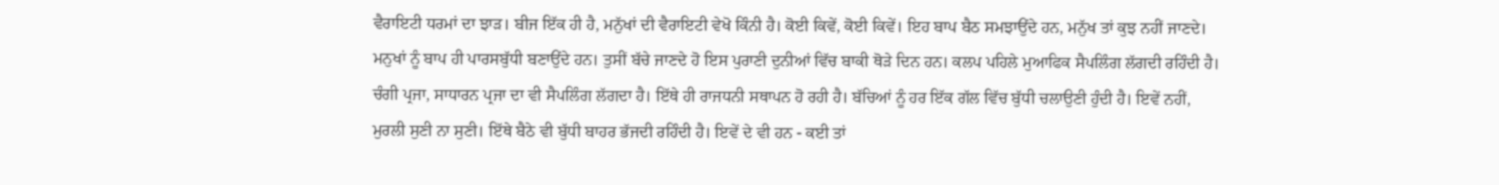ਵੈਰਾਇਟੀ ਧਰਮਾਂ ਦਾ ਝਾੜ। ਬੀਜ ਇੱਕ ਹੀ ਹੈ, ਮਨੁੱਖਾਂ ਦੀ ਵੈਰਾਇਟੀ ਵੇਖੋ ਕਿੰਨੀ ਹੈ। ਕੋਈ ਕਿਵੇਂ, ਕੋਈ ਕਿਵੇਂ। ਇਹ ਬਾਪ ਬੈਠ ਸਮਝਾਉਂਦੇ ਹਨ, ਮਨੁੱਖ ਤਾਂ ਕੁਝ ਨਹੀਂ ਜਾਣਦੇ। ਮਨੁਖਾਂ ਨੂੰ ਬਾਪ ਹੀ ਪਾਰਸਬੁੱਧੀ ਬਣਾਉਂਦੇ ਹਨ। ਤੁਸੀਂ ਬੱਚੇ ਜਾਣਦੇ ਹੋ ਇਸ ਪੁਰਾਣੀ ਦੁਨੀਆਂ ਵਿੱਚ ਬਾਕੀ ਥੋੜੇ ਦਿਨ ਹਨ। ਕਲਪ ਪਹਿਲੇ ਮੁਆਫਿਕ ਸੈਪਲਿੰਗ ਲੱਗਦੀ ਰਹਿੰਦੀ ਹੈ। ਚੰਗੀ ਪ੍ਰਜਾ, ਸਾਧਾਰਨ ਪ੍ਰਜਾ ਦਾ ਵੀ ਸੈਪਲਿੰਗ ਲੱਗਦਾ ਹੈ। ਇੱਥੇ ਹੀ ਰਾਜਧਨੀ ਸਥਾਪਨ ਹੋ ਰਹੀ ਹੈ। ਬੱਚਿਆਂ ਨੂੰ ਹਰ ਇੱਕ ਗੱਲ ਵਿੱਚ ਬੁੱਧੀ ਚਲਾਉਣੀ ਹੁੰਦੀ ਹੈ। ਇਵੇਂ ਨਹੀਂ, ਮੁਰਲੀ ਸੁਣੀ ਨਾ ਸੁਣੀ। ਇੱਥੇ ਬੈਠੇ ਵੀ ਬੁੱਧੀ ਬਾਹਰ ਭੱਜਦੀ ਰਹਿੰਦੀ ਹੈ। ਇਵੇਂ ਦੇ ਵੀ ਹਨ - ਕਈ ਤਾਂ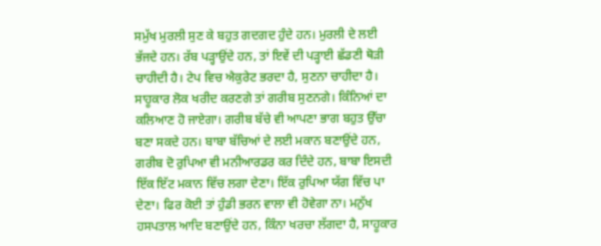ਸਮੁੱਖ ਮੁਰਲੀ ਸੁਣ ਕੇ ਬਹੁਤ ਗਦਗਦ ਹੁੰਦੇ ਹਨ। ਮੁਰਲੀ ਦੇ ਲਈ ਭੱਜਦੇ ਹਨ। ਰੱਬ ਪੜ੍ਹਾਉਂਦੇ ਹਨ, ਤਾਂ ਇਵੇਂ ਦੀ ਪੜ੍ਹਾਈ ਛੱਡਣੀ ਥੋੜੀ ਚਾਹੀਦੀ ਹੈ। ਟੇਪ ਵਿਚ ਐਕੁਰੇਟ ਭਰਦਾ ਹੈ, ਸੁਣਨਾ ਚਾਹੀਦਾ ਹੈ। ਸਾਹੂਕਾਰ ਲੋਕ ਖਰੀਦ ਕਰਣਗੇ ਤਾਂ ਗਰੀਬ ਸੁਣਨਗੇ। ਕਿੰਨਿਆਂ ਦਾ ਕਲਿਆਣ ਹੋ ਜਾਏਗਾ। ਗਰੀਬ ਬੱਚੇ ਵੀ ਆਪਣਾ ਭਾਗ ਬਹੁਤ ਉੱਚਾ ਬਣਾ ਸਕਦੇ ਹਨ। ਬਾਬਾ ਬੱਚਿਆਂ ਦੇ ਲਈ ਮਕਾਨ ਬਣਾਉਂਦੇ ਹਨ, ਗਰੀਬ ਦੋ ਰੁਪਿਆ ਵੀ ਮਨੀਆਰਡਰ ਕਰ ਦਿੰਦੇ ਹਨ, ਬਾਬਾ ਇਸਦੀ ਇੱਕ ਇੱਟ ਮਕਾਨ ਵਿੱਚ ਲਗਾ ਦੇਣਾ। ਇੱਕ ਰੁਪਿਆ ਯੱਗ ਵਿੱਚ ਪਾ ਦੇਣਾ। ਫਿਰ ਕੋਈ ਤਾਂ ਹੁੰਡੀ ਭਰਨ ਵਾਲਾ ਵੀ ਹੋਵੇਗਾ ਨਾ। ਮਨੁੱਖ ਹਸਪਤਾਲ ਆਦਿ ਬਣਾਉਂਦੇ ਹਨ, ਕਿੰਨਾ ਖਰਚਾ ਲੱਗਦਾ ਹੈ, ਸਾਹੂਕਾਰ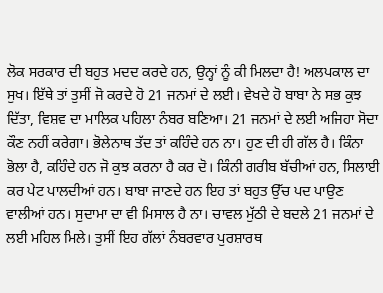ਲੋਕ ਸਰਕਾਰ ਦੀ ਬਹੁਤ ਮਦਦ ਕਰਦੇ ਹਨ, ਉਨ੍ਹਾਂ ਨੂੰ ਕੀ ਮਿਲਦਾ ਹੈ! ਅਲਪਕਾਲ ਦਾ ਸੁਖ। ਇੱਥੇ ਤਾਂ ਤੁਸੀਂ ਜੋ ਕਰਦੇ ਹੋ 21 ਜਨਮਾਂ ਦੇ ਲਈ। ਵੇਖਦੇ ਹੋ ਬਾਬਾ ਨੇ ਸਭ ਕੁਝ ਦਿੱਤਾ, ਵਿਸ਼ਵ ਦਾ ਮਾਲਿਕ ਪਹਿਲਾ ਨੰਬਰ ਬਣਿਆ। 21 ਜਨਮਾਂ ਦੇ ਲਈ ਅਜਿਹਾ ਸੋਦਾ ਕੌਣ ਨਹੀਂ ਕਰੇਗਾ। ਭੋਲੇਨਾਥ ਤੱਦ ਤਾਂ ਕਹਿੰਦੇ ਹਨ ਨਾ। ਹੁਣ ਦੀ ਹੀ ਗੱਲ ਹੈ। ਕਿੰਨਾ ਭੋਲਾ ਹੈ, ਕਹਿੰਦੇ ਹਨ ਜੋ ਕੁਝ ਕਰਨਾ ਹੈ ਕਰ ਦੋ। ਕਿੰਨੀ ਗਰੀਬ ਬੱਚੀਆਂ ਹਨ, ਸਿਲਾਈ ਕਰ ਪੇਟ ਪਾਲਦੀਆਂ ਹਨ। ਬਾਬਾ ਜਾਣਦੇ ਹਨ ਇਹ ਤਾਂ ਬਹੁਤ ਉੱਚ ਪਦ ਪਾਉਣ ਵਾਲੀਆਂ ਹਨ। ਸੁਦਾਮਾ ਦਾ ਵੀ ਮਿਸਾਲ ਹੈ ਨਾ। ਚਾਵਲ ਮੁੱਠੀ ਦੇ ਬਦਲੇ 21 ਜਨਮਾਂ ਦੇ ਲਈ ਮਹਿਲ ਮਿਲੇ। ਤੁਸੀਂ ਇਹ ਗੱਲਾਂ ਨੰਬਰਵਾਰ ਪੁਰਸ਼ਾਰਥ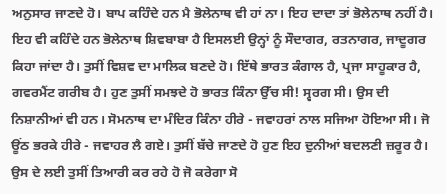ਅਨੁਸਾਰ ਜਾਣਦੇ ਹੋ। ਬਾਪ ਕਹਿੰਦੇ ਹਨ ਮੈ ਭੋਲੇਨਾਥ ਵੀ ਹਾਂ ਨਾ। ਇਹ ਦਾਦਾ ਤਾਂ ਭੋਲੇਨਾਥ ਨਹੀਂ ਹੈ। ਇਹ ਵੀ ਕਹਿੰਦੇ ਹਨ ਭੋਲੇਨਾਥ ਸ਼ਿਵਬਾਬਾ ਹੈ ਇਸਲਈ ਉਨ੍ਹਾਂ ਨੂੰ ਸੌਦਾਗਰ, ਰਤਨਾਗਰ, ਜਾਦੂਗਰ ਕਿਹਾ ਜਾਂਦਾ ਹੈ। ਤੁਸੀਂ ਵਿਸ਼ਵ ਦਾ ਮਾਲਿਕ ਬਣਦੇ ਹੋ। ਇੱਥੇ ਭਾਰਤ ਕੰਗਾਲ ਹੈ, ਪ੍ਰਜਾ ਸਾਹੂਕਾਰ ਹੈ, ਗਵਰਮੈਂਟ ਗਰੀਬ ਹੈ। ਹੁਣ ਤੁਸੀਂ ਸਮਝਦੇ ਹੋ ਭਾਰਤ ਕਿੰਨਾ ਉੱਚ ਸੀ! ਸ੍ਵਰਗ ਸੀ। ਉਸ ਦੀ ਨਿਸ਼ਾਨੀਆਂ ਵੀ ਹਨ। ਸੋਮਨਾਥ ਦਾ ਮੰਦਿਰ ਕਿੰਨਾ ਹੀਰੇ - ਜਵਾਹਰਾਂ ਨਾਲ ਸਜਿਆ ਹੋਇਆ ਸੀ। ਜੋ ਊਂਠ ਭਰਕੇ ਹੀਰੇ - ਜਵਾਹਰ ਲੈ ਗਏ। ਤੁਸੀਂ ਬੱਚੇ ਜਾਣਦੇ ਹੋ ਹੁਣ ਇਹ ਦੁਨੀਆਂ ਬਦਲਣੀ ਜ਼ਰੂਰ ਹੈ। ਉਸ ਦੇ ਲਈ ਤੁਸੀਂ ਤਿਆਰੀ ਕਰ ਰਹੇ ਹੋ ਜੋ ਕਰੇਗਾ ਸੋ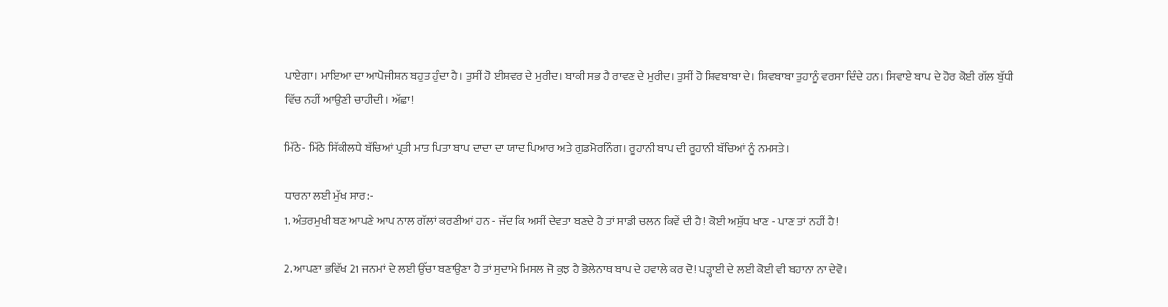ਪਾਏਗਾ। ਮਾਇਆ ਦਾ ਆਪੋਜੀਸ਼ਨ ਬਹੁਤ ਹੁੰਦਾ ਹੈ। ਤੁਸੀਂ ਹੋ ਈਸ਼ਵਰ ਦੇ ਮੁਰੀਦ। ਬਾਕੀ ਸਭ ਹੈ ਰਾਵਣ ਦੇ ਮੁਰੀਦ। ਤੁਸੀਂ ਹੋ ਸ਼ਿਵਬਾਬਾ ਦੇ। ਸ਼ਿਵਬਾਬਾ ਤੁਹਾਨੂੰ ਵਰਸਾ ਦਿੰਦੇ ਹਨ। ਸਿਵਾਏ ਬਾਪ ਦੇ ਹੋਰ ਕੋਈ ਗੱਲ ਬੁੱਧੀ ਵਿੱਚ ਨਹੀਂ ਆਉਣੀ ਚਾਹੀਦੀ। ਅੱਛਾ!

ਮਿੱਠੇ- ਮਿੱਠੇ ਸਿੱਕੀਲਧੇ ਬੱਚਿਆਂ ਪ੍ਰਤੀ ਮਾਤ ਪਿਤਾ ਬਾਪ ਦਾਦਾ ਦਾ ਯਾਦ ਪਿਆਰ ਅਤੇ ਗੁਡਮੋਰਨਿੰਗ। ਰੂਹਾਨੀ ਬਾਪ ਦੀ ਰੂਹਾਨੀ ਬੱਚਿਆਂ ਨੂੰ ਨਮਸਤੇ।

ਧਾਰਨਾ ਲਈ ਮੁੱਖ ਸਾਰ:-
1. ਅੰਤਰਮੁਖੀ ਬਣ ਆਪਣੇ ਆਪ ਨਾਲ ਗੱਲਾਂ ਕਰਣੀਆਂ ਹਨ - ਜੱਦ ਕਿ ਅਸੀਂ ਦੇਵਤਾ ਬਣਦੇ ਹੈ ਤਾਂ ਸਾਡੀ ਚਲਨ ਕਿਵੇਂ ਦੀ ਹੈ! ਕੋਈ ਅਸ਼ੁੱਧ ਖਾਣ - ਪਾਣ ਤਾਂ ਨਹੀਂ ਹੈ!

2. ਆਪਣਾ ਭਵਿੱਖ 21 ਜਨਮਾਂ ਦੇ ਲਈ ਉੱਚਾ ਬਣਾਉਣਾ ਹੈ ਤਾਂ ਸੁਦਾਮੇ ਮਿਸਲ ਜੋ ਕੁਝ ਹੈ ਭੋਲੇਨਾਥ ਬਾਪ ਦੇ ਹਵਾਲੇ ਕਰ ਦੋ! ਪੜ੍ਹਾਈ ਦੇ ਲਈ ਕੋਈ ਵੀ ਬਹਾਨਾ ਨਾ ਦੇਵੋ।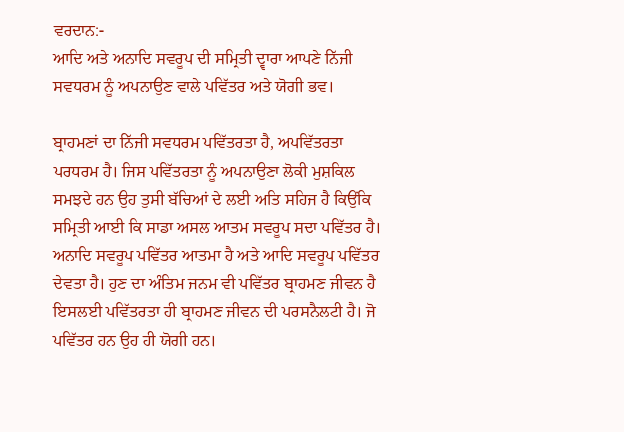ਵਰਦਾਨ:-
ਆਦਿ ਅਤੇ ਅਨਾਦਿ ਸਵਰੂਪ ਦੀ ਸਮ੍ਰਿਤੀ ਦ੍ਵਾਰਾ ਆਪਣੇ ਨਿੱਜੀ ਸਵਧਰਮ ਨੂੰ ਅਪਨਾਉਣ ਵਾਲੇ ਪਵਿੱਤਰ ਅਤੇ ਯੋਗੀ ਭਵ।

ਬ੍ਰਾਹਮਣਾਂ ਦਾ ਨਿੱਜੀ ਸਵਧਰਮ ਪਵਿੱਤਰਤਾ ਹੈ, ਅਪਵਿੱਤਰਤਾ ਪਰਧਰਮ ਹੈ। ਜਿਸ ਪਵਿੱਤਰਤਾ ਨੂੰ ਅਪਨਾਉਣਾ ਲੋਕੀ ਮੁਸ਼ਕਿਲ ਸਮਝਦੇ ਹਨ ਉਹ ਤੁਸੀ ਬੱਚਿਆਂ ਦੇ ਲਈ ਅਤਿ ਸਹਿਜ ਹੈ ਕਿਉਂਕਿ ਸਮ੍ਰਿਤੀ ਆਈ ਕਿ ਸਾਡਾ ਅਸਲ ਆਤਮ ਸਵਰੂਪ ਸਦਾ ਪਵਿੱਤਰ ਹੈ। ਅਨਾਦਿ ਸਵਰੂਪ ਪਵਿੱਤਰ ਆਤਮਾ ਹੈ ਅਤੇ ਆਦਿ ਸਵਰੂਪ ਪਵਿੱਤਰ ਦੇਵਤਾ ਹੈ। ਹੁਣ ਦਾ ਅੰਤਿਮ ਜਨਮ ਵੀ ਪਵਿੱਤਰ ਬ੍ਰਾਹਮਣ ਜੀਵਨ ਹੈ ਇਸਲਈ ਪਵਿੱਤਰਤਾ ਹੀ ਬ੍ਰਾਹਮਣ ਜੀਵਨ ਦੀ ਪਰਸਨੈਲਟੀ ਹੈ। ਜੋ ਪਵਿੱਤਰ ਹਨ ਉਹ ਹੀ ਯੋਗੀ ਹਨ।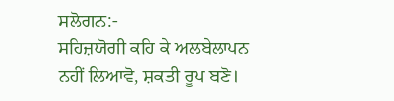ਸਲੋਗਨ:-
ਸਹਿਜ਼ਯੋਗੀ ਕਹਿ ਕੇ ਅਲਬੇਲਾਪਨ ਨਹੀਂ ਲਿਆਵੋ, ਸ਼ਕਤੀ ਰੂਪ ਬਣੋ।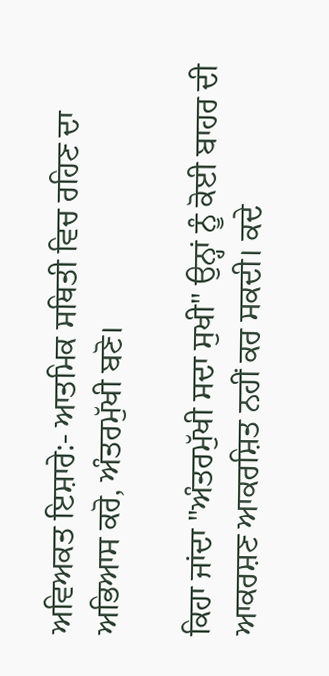ਅਵਿਅਕਤ ਇਸ਼ਾਰੇ:- ਆਤਮਿਕ ਸਥਿਤੀ ਵਿਚ ਰਹਿਣ ਦਾ ਅਭਿਆਸ ਕਰੋ, ਅੰਤਰਮੁੱਖੀ ਬਣੋ।

ਕਿਹਾ ਜਾਂਦਾ "ਅੰਤਰਮੁੱਖੀ ਸਦਾ ਸੁਖੀ" ਉਨ੍ਹਾਂ ਨੂੰ ਕੋਈ ਬਾਹਰ ਦੀ ਆਕਰਸ਼ਣ ਆਕਰਸ਼ਿਤ ਨਹੀਂ ਕਰ ਸਕਦੀ। ਕਦੇ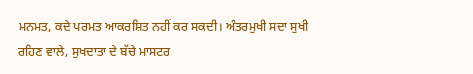ਮਨਮਤ, ਕਦੇ ਪਰਮਤ ਆਕਰਸ਼ਿਤ ਨਹੀਂ ਕਰ ਸਕਦੀ। ਅੰਤਰਮੁਖੀ ਸਦਾ ਸੁਖੀ ਰਹਿਣ ਵਾਲੇ, ਸੁਖਦਾਤਾ ਦੇ ਬੱਚੇ ਮਾਸਟਰ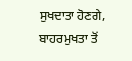ਸੁਖਦਾਤਾ ਹੋਣਗੇ, ਬਾਹਰਮੁਖਤਾ ਤੋਂ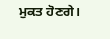ਮੁਕਤ ਹੋਣਗੇ।